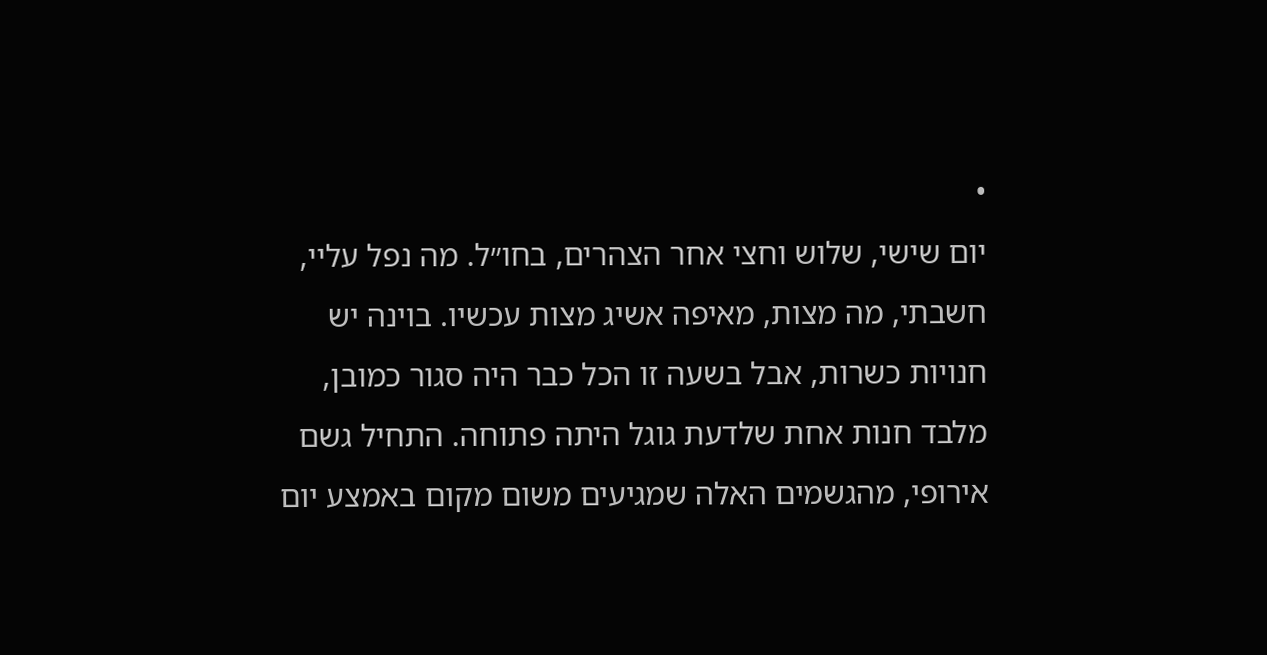•
יום שישי, שלוש וחצי אחר הצהרים, בחו״ל. מה נפל עליי, חשבתי, מה מצות, מאיפה אשיג מצות עכשיו. בוינה יש חנויות כשרות, אבל בשעה זו הכל כבר היה סגור כמובן, מלבד חנות אחת שלדעת גוגל היתה פתוחה. התחיל גשם אירופי, מהגשמים האלה שמגיעים משום מקום באמצע יום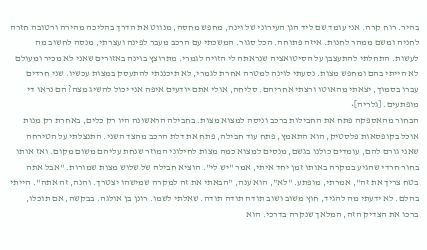בהיר. רוח קרה. אני עומד שם ליד הגן העירוני של וינה, מחפש מחסה, מנווט את הדרך בהליכה מהירה ורטובה חזרה לחניה ומשם ממהר לחנות. איזה פתוחה. הכל סגור. המשכתי עם הרכב מעבר לפינה ועצרתי, מנסה לחשוב מה לעשות. התחלתי להתעצבן על הסיטואציה שנראתה לי הזויה לגמרי. מתרוצץ בוינה באזורים שאני לא מכיר ומעולם לא הייתי בהם ומחפש מצות. נסעתי לוינה למטרה אחרת לגמרי, לא תיכננתי להתעסק במצות עכשיו. שני חרדים עברו בסמוך, יצאתי מהאוטו ורצתי אחריהם. סליחה, אולי אתם יודעים איפה אני יכול להשיג מצה? הם נראו די מופתעים. [גלריה]•
הבחור מהאספקה פתח את החבילות ברכב וניסה למצוא מצות. בחבילה הראשונה היו רק כלים, באחרת רק מנות אוכל בקופסאות פלסטיק, הוא התאמץ, פתח עוד חבילה, פתח את דלת הרכב מהצד השני. התנצלתי על הטירחה שאני גורם להם, עומדים כולנו בגשם, מנסים למצוא כמה מצות לחילוני המוזר שנחת עליהם משום מקום. ואז אותו בחור חרדי שהגיע במקרה באותו זמן יחד איתי, אמר "יש לי". הוציא חבילה של שלוש מצות שמורות. "אבל אתה בטח צריך את זה", אמרתי, מופתע. "לא", הוא ענה, "הבאתי את זה למקרה שמישהו יצטרך. והנה, זה אתה". הייתי בהלם. לא ידעתי מה להגיד, חוץ משוב ושוב תודה תודה תודה. שאלתי לשמו. רונן בן אולגה. בבקשה, אם תוכלו, ברכו את הצדיק הזה, המלאך שנקרה בדרכי. הוא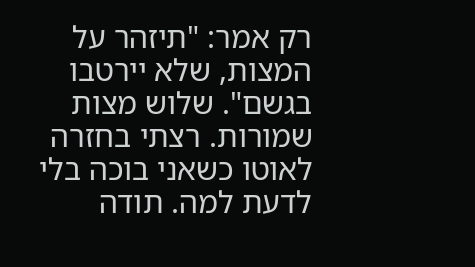רק אמר: "תיזהר על המצות, שלא יירטבו בגשם". שלוש מצות שמורות. רצתי בחזרה לאוטו כשאני בוכה בלי לדעת למה. תודה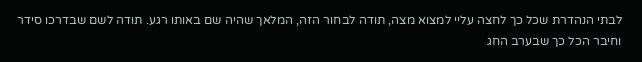לבתי הנהדרת שכל כך לחצה עליי למצוא מצה, תודה לבחור הזה, המלאך שהיה שם באותו רגע. תודה לשם שבדרכו סידר וחיבר הכל כך שבערב החג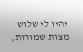יהיו לי שלוש מצות שמורות,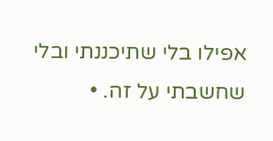אפילו בלי שתיכננתי ובלי שחשבתי על זה. •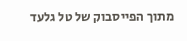מתוך הפייסבוק של טל גלעד